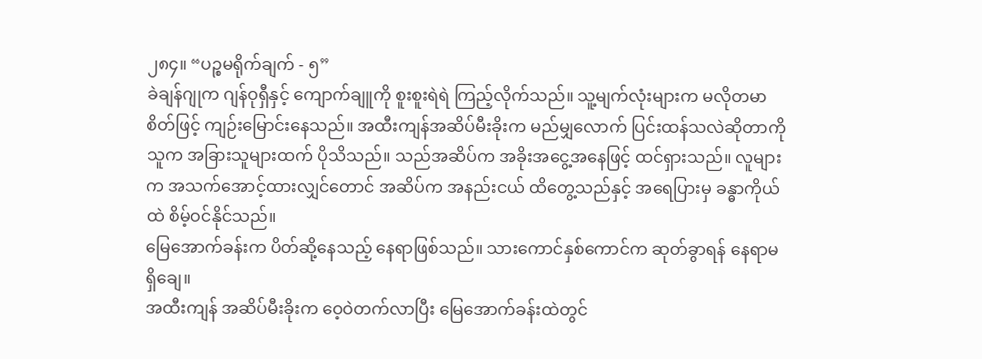၂၈၄။ “ပဉ္စမရိုက်ချက် - ၅”
ခဲချန်ဂျုက ဂျန်ဝုရှီနှင့် ကျောက်ချူကို စူးစူးရဲရဲ ကြည့်လိုက်သည်။ သူ့မျက်လုံးများက မလိုတမာစိတ်ဖြင့် ကျဉ်းမြောင်းနေသည်။ အထီးကျန်အဆိပ်မီးခိုးက မည်မျှလောက် ပြင်းထန်သလဲဆိုတာကို သူက အခြားသူများထက် ပိုသိသည်။ သည်အဆိပ်က အခိုးအငွေ့အနေဖြင့် ထင်ရှားသည်။ လူများက အသက်အောင့်ထားလျှင်တောင် အဆိပ်က အနည်းငယ် ထိတွေ့သည်နှင့် အရေပြားမှ ခန္ဓာကိုယ်ထဲ စိမ့်ဝင်နိုင်သည်။
မြေအောက်ခန်းက ပိတ်ဆို့နေသည့် နေရာဖြစ်သည်။ သားကောင်နှစ်ကောင်က ဆုတ်ခွာရန် နေရာမရှိချေ။
အထီးကျန် အဆိပ်မီးခိုးက ဝေ့ဝဲတက်လာပြီး မြေအောက်ခန်းထဲတွင်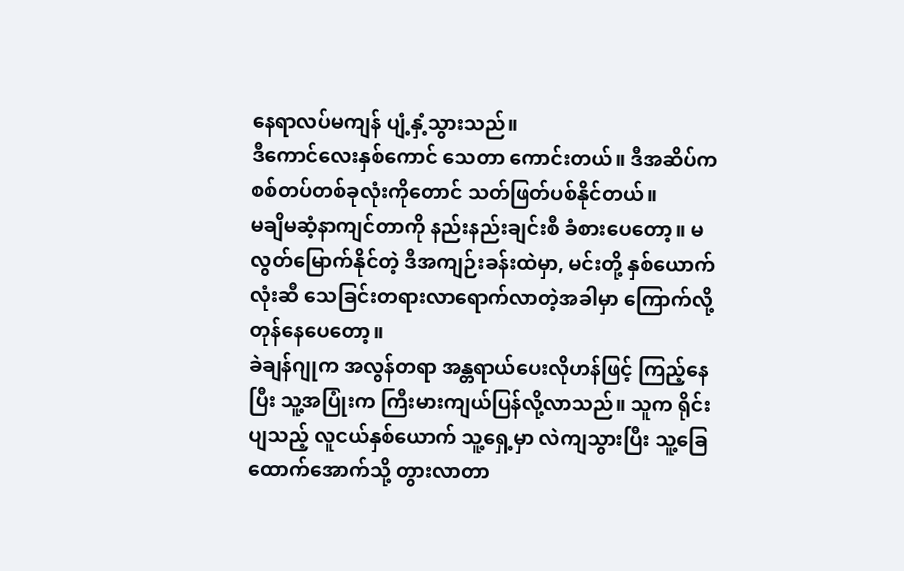နေရာလပ်မကျန် ပျံ့နှံ့သွားသည်။
ဒီကောင်လေးနှစ်ကောင် သေတာ ကောင်းတယ်။ ဒီအဆိပ်က စစ်တပ်တစ်ခုလုံးကိုတောင် သတ်ဖြတ်ပစ်နိုင်တယ်။
မချိမဆံ့နာကျင်တာကို နည်းနည်းချင်းစီ ခံစားပေတော့။ မလွတ်မြောက်နိုင်တဲ့ ဒီအကျဉ်းခန်းထဲမှာ, မင်းတို့ နှစ်ယောက်လုံးဆီ သေခြင်းတရားလာရောက်လာတဲ့အခါမှာ ကြောက်လို့ တုန်နေပေတော့။
ခဲချန်ဂျုက အလွန်တရာ အန္တရာယ်ပေးလိုဟန်ဖြင့် ကြည့်နေပြီး သူ့အပြုံးက ကြီးမားကျယ်ပြန်လို့လာသည်။ သူက ရိုင်းပျသည့် လူငယ်နှစ်ယောက် သူ့ရှေ့မှာ လဲကျသွားပြီး သူ့ခြေထောက်အောက်သို့ တွားလာတာ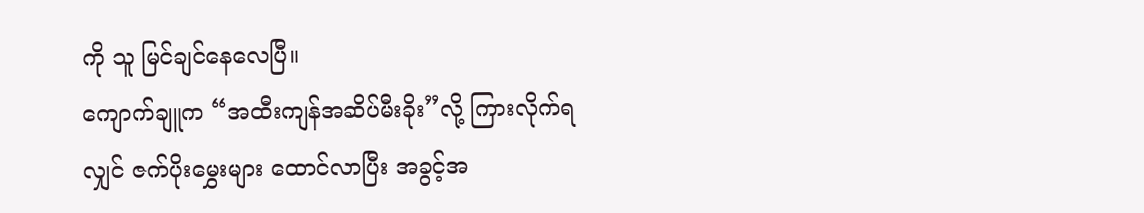ကို သူ မြင်ချင်နေလေပြီ။
ကျောက်ချူက “အထီးကျန်အဆိပ်မီးခိုး”လို့ ကြားလိုက်ရလျှင် ဇက်ပိုးမွှေးများ ထောင်လာပြီး အခွင့်အ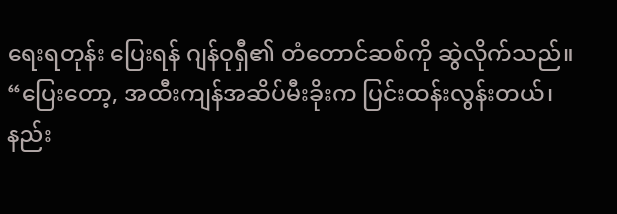ရေးရတုန်း ပြေးရန် ဂျန်ဝုရှီ၏ တံတောင်ဆစ်ကို ဆွဲလိုက်သည်။
“ပြေးတော့, အထီးကျန်အဆိပ်မီးခိုးက ပြင်းထန်းလွန်းတယ်၊ နည်း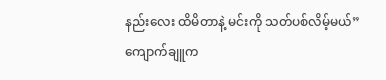နည်းလေး ထိမိတာနဲ့ မင်းကို သတ်ပစ်လိမ့်မယ်” ကျောက်ချူက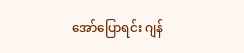အော်ပြောရင်း ဂျန်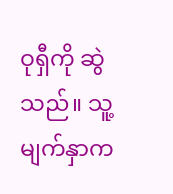ဝုရှီကို ဆွဲသည်။ သူ့မျက်နှာက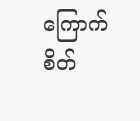ကြောက်စိတ်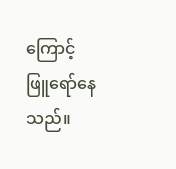ကြောင့် ဖြူရော်နေသည်။